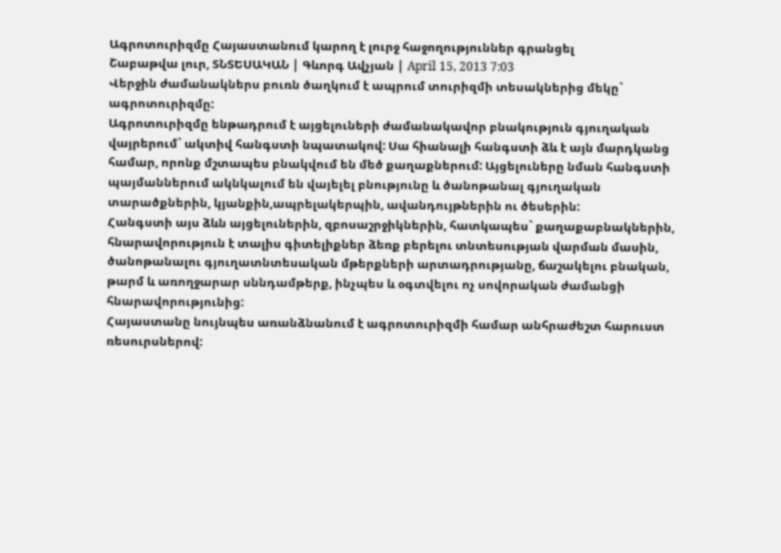Ագրոտուրիզմը Հայաստանում կարող է լուրջ հաջողություններ գրանցել
Շաբաթվա լուր, ՏՆՏԵՍԱԿԱՆ | Գևորգ Ավչյան | April 15, 2013 7:03
Վերջին ժամանակներս բուռն ծաղկում է ապրում տուրիզմի տեսակներից մեկը` ագրոտուրիզմը:
Ագրոտուրիզմը ենթադրում է այցելուների ժամանակավոր բնակություն գյուղական վայրերում` ակտիվ հանգստի նպատակով: Սա հիանալի հանգստի ձև է այն մարդկանց համար, որոնք մշտապես բնակվում են մեծ քաղաքներում: Այցելուները նման հանգստի պայմաններում ակնկալում են վայելել բնությունը և ծանոթանալ գյուղական տարածքներին, կյանքին,ապրելակերպին, ավանդույթներին ու ծեսերին:
Հանգստի այս ձևն այցելուներին, զբոսաշրջիկներին, հատկապես` քաղաքաբնակներին, հնարավորություն է տալիս գիտելիքներ ձեռք բերելու տնտեսության վարման մասին, ծանոթանալու գյուղատնտեսական մթերքների արտադրությանը, ճաշակելու բնական, թարմ և առողջարար սննդամթերք, ինչպես և օգտվելու ոչ սովորական ժամանցի հնարավորությունից:
Հայաստանը նույնպես առանձնանում է ագրոտուրիզմի համար անհրաժեշտ հարուստ ռեսուրսներով: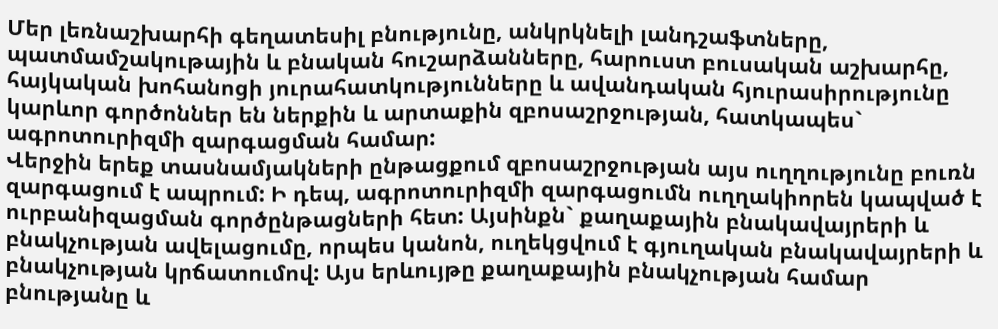Մեր լեռնաշխարհի գեղատեսիլ բնությունը, անկրկնելի լանդշաֆտները, պատմամշակութային և բնական հուշարձանները, հարուստ բուսական աշխարհը, հայկական խոհանոցի յուրահատկությունները և ավանդական հյուրասիրությունը կարևոր գործոններ են ներքին և արտաքին զբոսաշրջության, հատկապես` ագրոտուրիզմի զարգացման համար:
Վերջին երեք տասնամյակների ընթացքում զբոսաշրջության այս ուղղությունը բուռն զարգացում է ապրում: Ի դեպ, ագրոտուրիզմի զարգացումն ուղղակիորեն կապված է ուրբանիզացման գործընթացների հետ: Այսինքն` քաղաքային բնակավայրերի և բնակչության ավելացումը, որպես կանոն, ուղեկցվում է գյուղական բնակավայրերի և բնակչության կրճատումով: Այս երևույթը քաղաքային բնակչության համար բնությանը և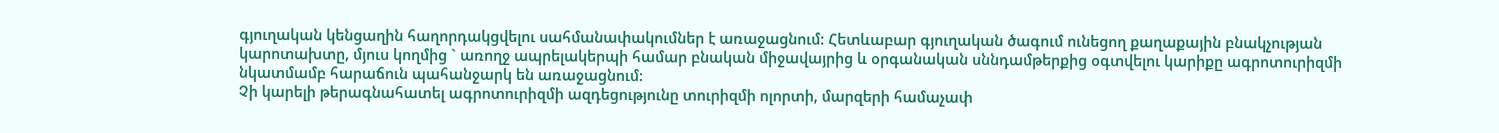գյուղական կենցաղին հաղորդակցվելու սահմանափակումներ է առաջացնում: Հետևաբար գյուղական ծագում ունեցող քաղաքային բնակչության կարոտախտը, մյուս կողմից ` առողջ ապրելակերպի համար բնական միջավայրից և օրգանական սննդամթերքից օգտվելու կարիքը ագրոտուրիզմի նկատմամբ հարաճուն պահանջարկ են առաջացնում:
Չի կարելի թերագնահատել ագրոտուրիզմի ազդեցությունը տուրիզմի ոլորտի, մարզերի համաչափ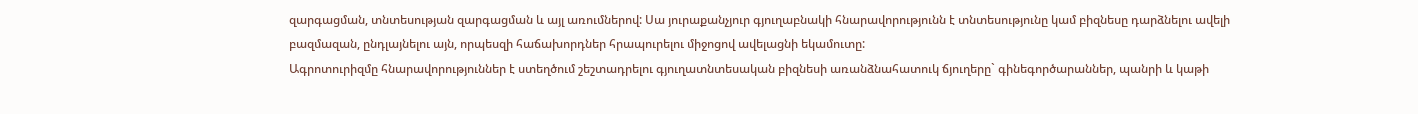զարգացման, տնտեսության զարգացման և այլ առումներով: Սա յուրաքանչյուր գյուղաբնակի հնարավորությունն է տնտեսությունը կամ բիզնեսը դարձնելու ավելի բազմազան, ընդլայնելու այն, որպեսզի հաճախորդներ հրապուրելու միջոցով ավելացնի եկամուտը:
Ագրոտուրիզմը հնարավորություններ է ստեղծում շեշտադրելու գյուղատնտեսական բիզնեսի առանձնահատուկ ճյուղերը` գինեգործարաններ, պանրի և կաթի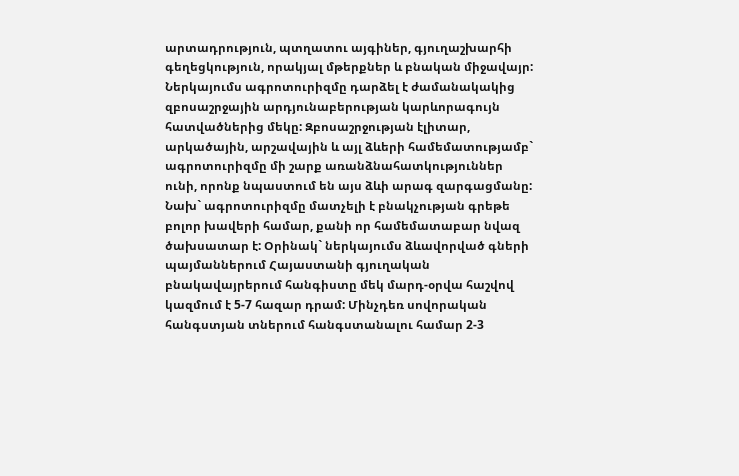արտադրություն, պտղատու այգիներ, գյուղաշխարհի գեղեցկություն, որակյալ մթերքներ և բնական միջավայր:
Ներկայումս ագրոտուրիզմը դարձել է ժամանակակից զբոսաշրջային արդյունաբերության կարևորագույն հատվածներից մեկը: Զբոսաշրջության էլիտար, արկածային, արշավային և այլ ձևերի համեմատությամբ` ագրոտուրիզմը մի շարք առանձնահատկություններ ունի, որոնք նպաստում են այս ձևի արագ զարգացմանը:
Նախ` ագրոտուրիզմը մատչելի է բնակչության գրեթե բոլոր խավերի համար, քանի որ համեմատաբար նվազ ծախսատար է: Օրինակ` ներկայումս ձևավորված գների պայմաններում Հայաստանի գյուղական բնակավայրերում հանգիստը մեկ մարդ-օրվա հաշվով կազմում է 5-7 հազար դրամ: Մինչդեռ սովորական հանգստյան տներում հանգստանալու համար 2-3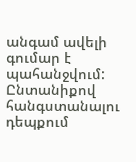անգամ ավելի գումար է պահանջվում: Ընտանիքով հանգստանալու դեպքում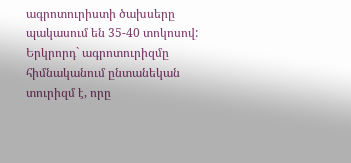ագրոտուրիստի ծախսերը պակասում են 35-40 տոկոսով:
Երկրորդ` ագրոտուրիզմը հիմնականում ընտանեկան տուրիզմ է, որը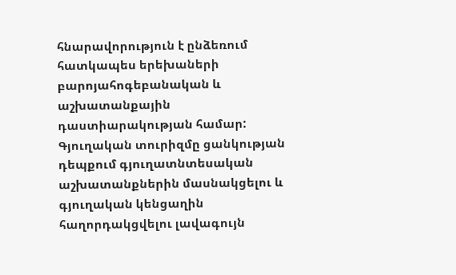հնարավորություն է ընձեռում հատկապես երեխաների բարոյահոգեբանական և աշխատանքային դաստիարակության համար: Գյուղական տուրիզմը ցանկության դեպքում գյուղատնտեսական աշխատանքներին մասնակցելու և գյուղական կենցաղին հաղորդակցվելու լավագույն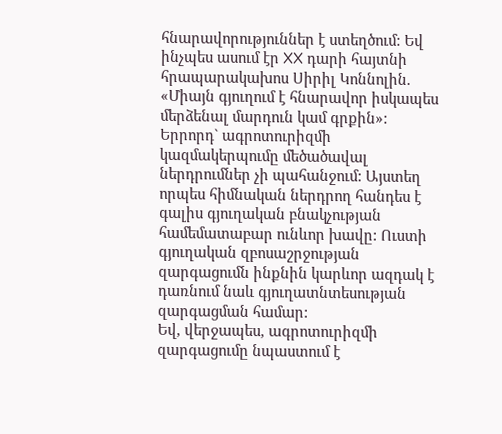հնարավորություններ է ստեղծում: Եվ ինչպես ասում էր XX դարի հայտնի հրապարակախոս Սիրիլ Կոննոլին. «Միայն գյուղում է հնարավոր իսկապես մերձենալ մարդուն կամ գրքին»:
Երրորդ` ագրոտուրիզմի կազմակերպումը մեծածավալ ներդրումներ չի պահանջում: Այստեղ որպես հիմնական ներդրող հանդես է գալիս գյուղական բնակչության համեմատաբար ունևոր խավը: Ուստի գյուղական զբոսաշրջության զարգացումն ինքնին կարևոր ազդակ է դառնում նաև գյուղատնտեսության զարգացման համար:
Եվ, վերջապես, ագրոտուրիզմի զարգացումը նպաստում է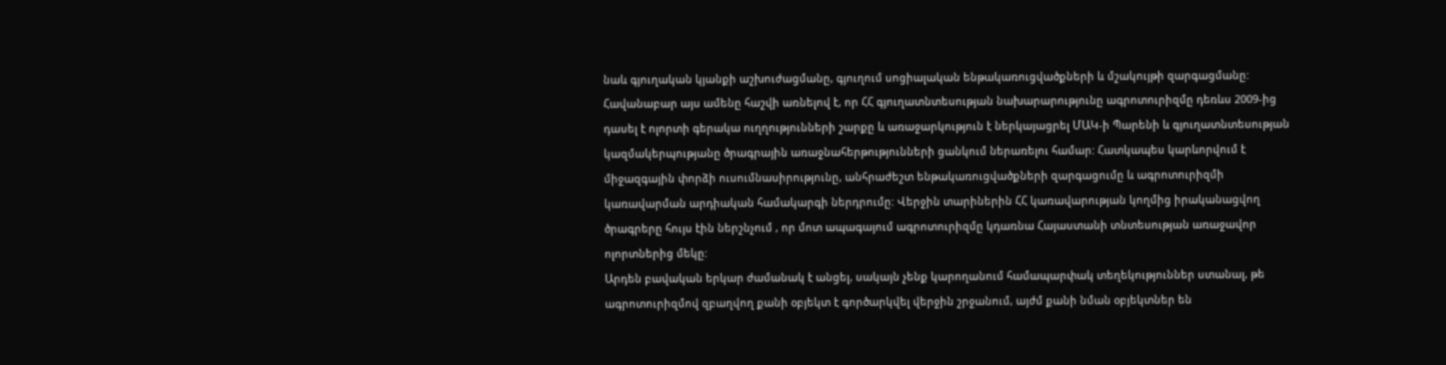նաև գյուղական կյանքի աշխուժացմանը, գյուղում սոցիալական ենթակառուցվածքների և մշակույթի զարգացմանը:
Հավանաբար այս ամենը հաշվի առնելով է, որ ՀՀ գյուղատնտեսության նախարարությունը ագրոտուրիզմը դեռևս 2009-ից դասել է ոլորտի գերակա ուղղությունների շարքը և առաջարկություն է ներկայացրել ՄԱԿ-ի Պարենի և գյուղատնտեսության կազմակերպությանը ծրագրային առաջնահերթությունների ցանկում ներառելու համար: Հատկապես կարևորվում է միջազգային փորձի ուսումնասիրությունը, անհրաժեշտ ենթակառուցվածքների զարգացումը և ագրոտուրիզմի կառավարման արդիական համակարգի ներդրումը: Վերջին տարիներին ՀՀ կառավարության կողմից իրականացվող ծրագրերը հույս էին ներշնչում , որ մոտ ապագայում ագրոտուրիզմը կդառնա Հայաստանի տնտեսության առաջավոր ոլորտներից մեկը:
Արդեն բավական երկար ժամանակ է անցել, սակայն չենք կարողանում համապարփակ տեղեկություններ ստանալ, թե ագրոտուրիզմով զբաղվող քանի օբյեկտ է գործարկվել վերջին շրջանում, այժմ քանի նման օբյեկտներ են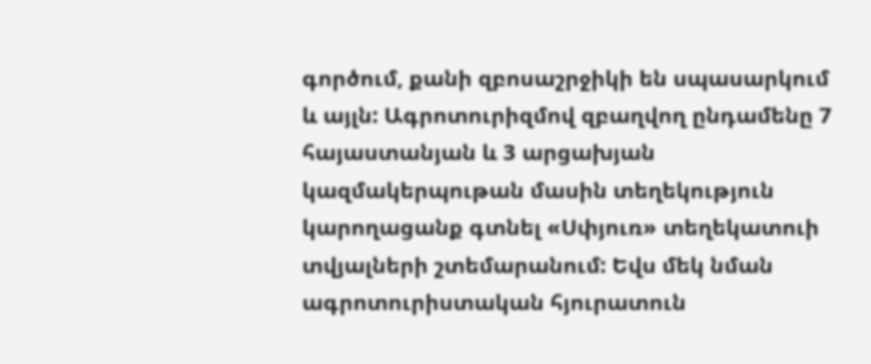գործում, քանի զբոսաշրջիկի են սպասարկում և այլն: Ագրոտուրիզմով զբաղվող ընդամենը 7 հայաստանյան և 3 արցախյան կազմակերպութան մասին տեղեկություն կարողացանք գտնել «Սփյուռ» տեղեկատուի տվյալների շտեմարանում: Եվս մեկ նման ագրոտուրիստական հյուրատուն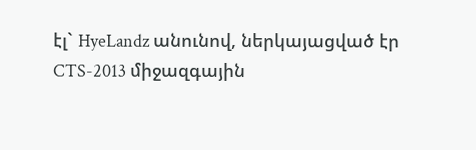էլ` HyeLandz անունով, ներկայացված էր CTS-2013 միջազգային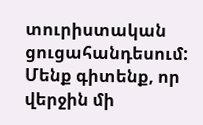տուրիստական ցուցահանդեսում:
Մենք գիտենք, որ վերջին մի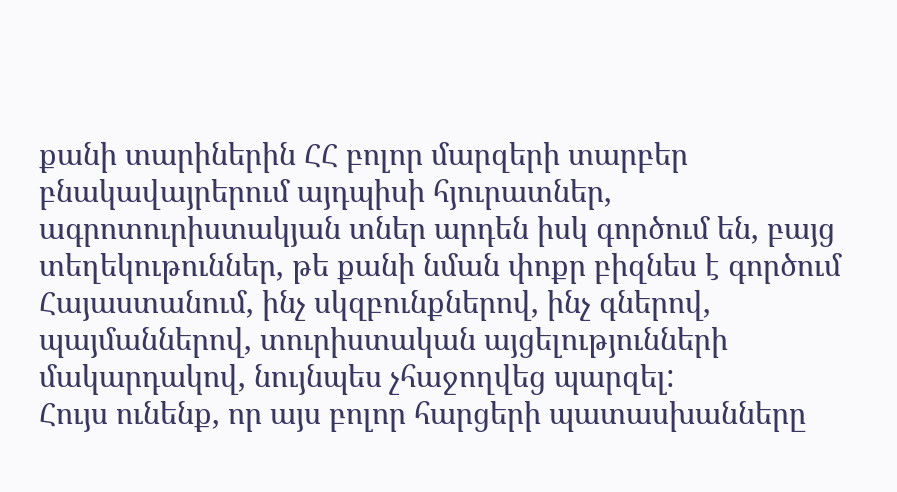քանի տարիներին ՀՀ բոլոր մարզերի տարբեր բնակավայրերում այդպիսի հյուրատներ, ագրոտուրիստակյան տներ արդեն իսկ գործում են, բայց տեղեկութուններ, թե քանի նման փոքր բիզնես է գործում Հայաստանում, ինչ սկզբունքներով, ինչ գներով, պայմաններով, տուրիստական այցելությունների մակարդակով, նույնպես չհաջողվեց պարզել:
Հույս ունենք, որ այս բոլոր հարցերի պատասխանները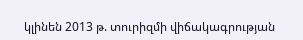կլինեն 2013 թ. տուրիզմի վիճակագրության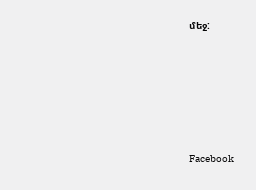մեջ:






Facebook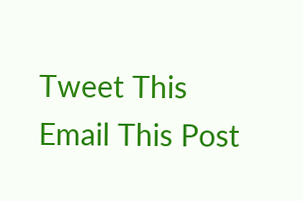Tweet This
Email This Post